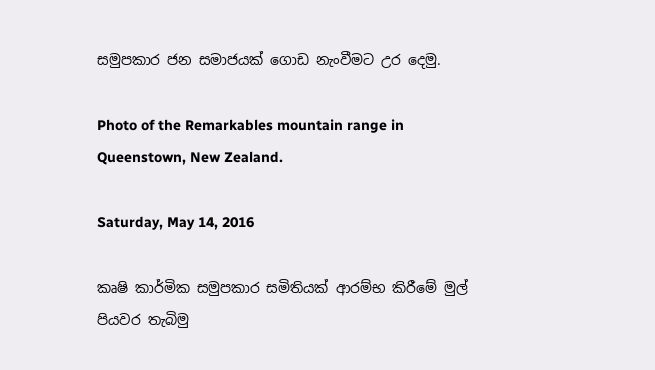සමුපකාර ජන සමාජයක් ගොඩ නැංවීමට උර දෙමු.

Photo of the Remarkables mountain range in Queenstown, New Zealand.

Saturday, May 14, 2016

කෘෂි කාර්මික සමුපකාර සමිතියක් ආරම්භ කිරීමේ මුල් පියවර තැබිමු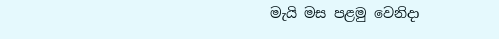මැයි මස පළමු වෙනිදා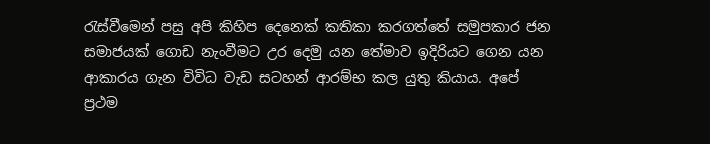රැස්වීමෙන් පසු අපි කිහිප දෙනෙක් කතිකා කරගත්තේ සමුපකාර ජන සමාජයක් ගොඩ නැංවීමට උර දෙමු යන තේමාව ඉදිරියට ගෙන යන ආකාරය ගැන විවිධ වැඩ සටහන් ආරම්භ කල යුතු කියාය. අපේ ප්‍රථම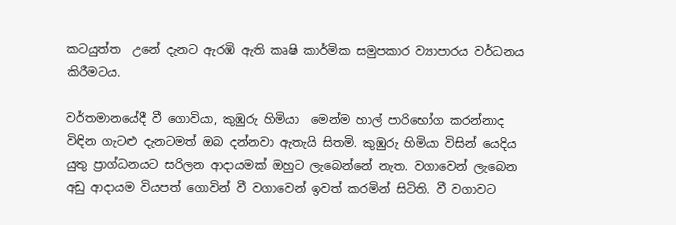කටයුත්ත  උනේ දැනට ඇරඹි ඇති කෘෂි කාර්මික සමුපකාර ව්‍යාපාරය වර්ධනය කිරීමටය.

වර්තමානයේදී වී ගොවියා, කුඹුරු හිමියා  මෙන්ම හාල් පාරිභෝග කරන්නාද විඳින ගැටළු දැනටමත් ඔබ දන්නවා ඇතැයි සිතමි. කුඹුරු හිමියා විසින් යෙදිය යුතු ප්‍රාග්ධනයට සරිලන ආදායමක් ඔහුට ලැබෙන්නේ නැත. වගාවෙන් ලැබෙන අඩු ආදායම වියපත් ගොවින් වී වගාවෙන් ඉවත් කරමින් සිටිති. වී වගාවට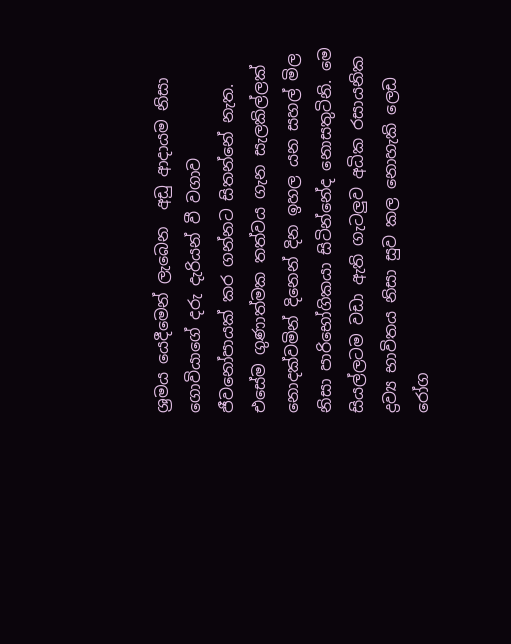ශ්‍රමය යෙදීමෙන් ලැබෙන  අඩු ආදායම නිසා ගොවියාගේ දරු දැරියන් වී වගාව  ජීවනෝපායක් කර ගන්නට සිතන්නේ නැත. එසේම ගුණාත්මක තත්වය ගැන සැලකිල්ලක්  නොදක්වමින් දිනෙන් දින ඉහල යන සහල් මිල  නිසා පාරිභෝගිකයා සිටින්නේද නොසතුටිනි. මෙ සියල්ලටම වඩා ඇති ගැටලුව අධික රසායනික ද්‍රව්‍ය භාවිතය නිසා සුව කල නොහැකි ලෙඩ රෝග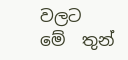වලට  මේ  තුන්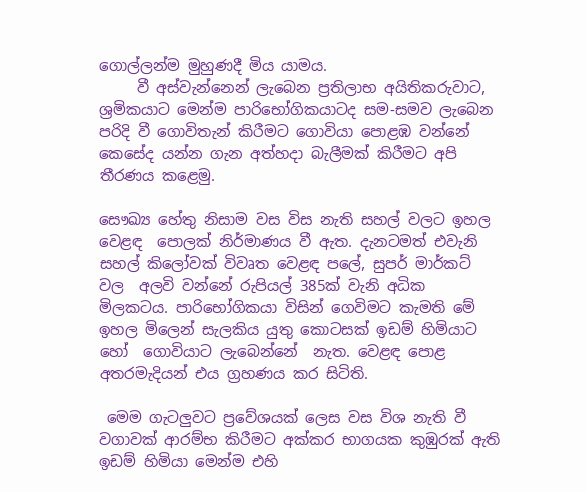ගොල්ලන්ම මුහුණදී මිය යාමය.
     වී අස්වැන්නෙන් ලැබෙන ප්‍රතිලාභ අයිතිකරුවාට, ශ්‍රමිකයාට මෙන්ම පාරිභෝගිකයාටද සම-සමව ලැබෙන පරිදි වී ගොවිතැන් කිරීමට ගොවියා පොළඹ වන්නේ කෙසේද යන්න ගැන අත්හදා බැලීමක් කිරීමට අපි තීරණය කළෙමු.

සෞඛ්‍ය හේතු නිසාම වස විස නැති සහල් වලට ඉහල වෙළඳ  පොලක් නිර්මාණය වී ඇත. දැනටමත් එවැනි සහල් කිලෝවක් විවෘත වෙළඳ පලේ, සුපර් මාර්කට් වල  අලවි වන්නේ රුපියල් 385ක් වැනි අධික මිලකටය. පාරිභෝගිකයා විසින් ගෙවිමට කැමති මේ  ඉහල මිලෙන් සැලකිය යුතු කොටසක් ඉඩම් හිමියාට හෝ  ගොවියාට ලැබෙන්නේ  නැත. වෙළඳ පොළ අතරමැදියන් එය ග්‍රහණය කර සිටිති.

 මෙම ගැටලුවට ප්‍රවේශයක් ලෙස වස විශ නැති වී වගාවක් ආරම්භ කිරීමට අක්කර භාගයක කුඹුරක් ඇති ඉඩම් හිමියා මෙන්ම එහි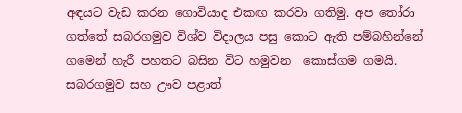අඳයට වැඩ කරන ගොවියාද එකඟ කරවා ගතිමු. අප තෝරා ගත්තේ සබරගමුව විශ්ව විදාලය පසු කොට ඇති පම්බහින්නේ ගමෙන් හැරී පහතට බසින විට හමුවන  කොස්ගම ගමයි. සබරගමුව සහ ඌව පළාත්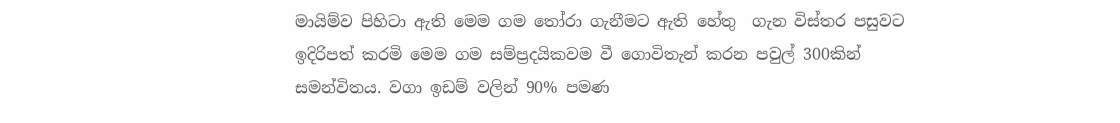මායිම්ව පිහිටා ඇති මෙම ගම තෝරා ගැනීමට ඇති හේතු  ගැන විස්තර පසුවට  ඉදිරිපත් කරමි මෙම ගම සම්ප්‍රදයිකවම වී ගොවිතැන් කරන පවුල් 300කින් සමන්විතය. වගා ඉඩම් වලින් 90% පමණ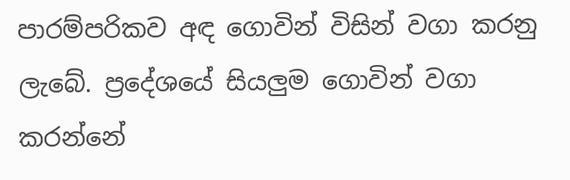පාරම්පරිකව අඳ ගොවින් විසින් වගා කරනු ලැබේ. ප්‍රදේශයේ සියලුම ගොවින් වගා කරන්නේ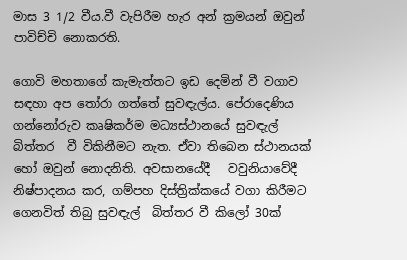මාස 3 1/2 වීය.වී වැපිරීම හැර අන් ක්‍රමයන් ඔවුන් පාවිච්චි නොකරති.

ගොවි මහතාගේ කැමැත්තට ඉඩ දෙමින් වී වගාව සඳහා අප තෝරා ගත්තේ සුවඳැල්ය. පේරාදෙණිය ගන්නෝරුව කෘෂිකර්ම මධ්‍යස්ථානයේ සුවඳැල් බිත්තර  වී විකිනීමට නැත. ඒවා තිබෙන ස්ථානයක් හෝ ඔවුන් නොදනිති. අවසානයේදී   වවුනියාවේදී නිෂ්පාදනය කර, ගම්පහ දිස්ත්‍රික්කයේ වගා කිරීමට ගෙනවිත් තිබු සුවඳැල්  බිත්තර වී කිලෝ 30ක්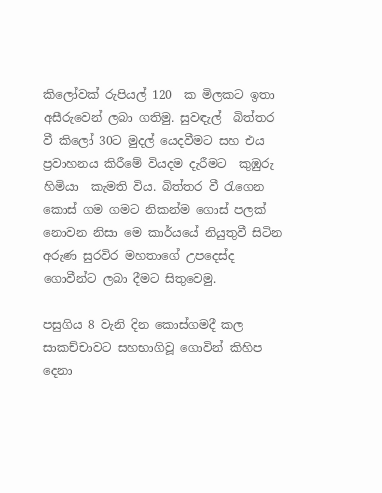කිලෝවක් රුපියල් 120  ක මිලකට ඉතා අසීරුවෙන් ලබා ගතිමු. සුවඳැල්  බිත්තර වී කිලෝ 30ට මුදල් යෙදවීමට සහ එය ප්‍රවාහනය කිරීමේ වියදම දැරීමට  කුඹුරු හිමියා  කැමති විය. බිත්තර වී රැගෙන කොස් ගම ගමට නිකන්ම ගොස් පලක් නොවන නිසා මෙ කාර්යයේ නියුතුවී සිටින අරුණ සුරවිර මහතාගේ උපදෙස්ද ගොවීන්ට ලබා දීමට සිතුවෙමු.

පසුගිය 8 වැනි දින කොස්ගමදී කල සාකච්චාවට සහභාගිවූ ගොවින් කිහිප දෙනා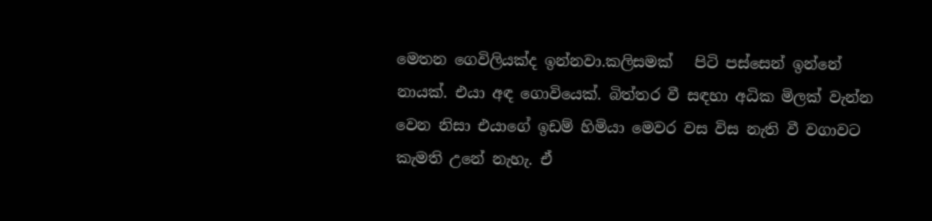මෙතන ගෙවිලියක්ද ඉන්නවා.කලිසමක්   පිටි පස්සෙන් ඉන්නේ නායක්. එයා අඳ ගොවියෙක්. බිත්තර වී සඳහා අධික මිලක් වැන්න වෙන නිසා එයාගේ ඉඩම් හිමියා මෙවර වස විස නැති වී වගාවට කැමති උනේ නැහැ. ඒ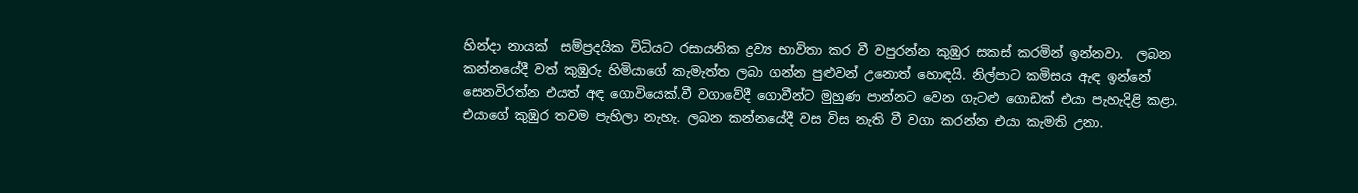හින්දා නායක්  සම්ප්‍රදයික විධියට රසායනික ද්‍රව්‍ය භාවිතා කර වී වපුරන්න කුඹුර සකස් කරමින් ඉන්නවා.  ලබන කන්නයේදී වත් කුඹුරු හිමියාගේ කැමැත්ත ලබා ගන්න පුළුවන් උනොත් හොඳයි. නිල්පාට කමිසය ඇඳ ඉන්නේ සෙනවිරත්න එයත් අඳ ගොවියෙක්.වී වගාවේදී ගොවීන්ට මුහුණ පාන්නට වෙන ගැටළු ගොඩක් එයා පැහැදිළි කළා. එයාගේ කුඹුර තවම පැහිලා නැහැ. ලබන කන්නයේදී වස විස නැති වී වගා කරන්න එයා කැමති උනා.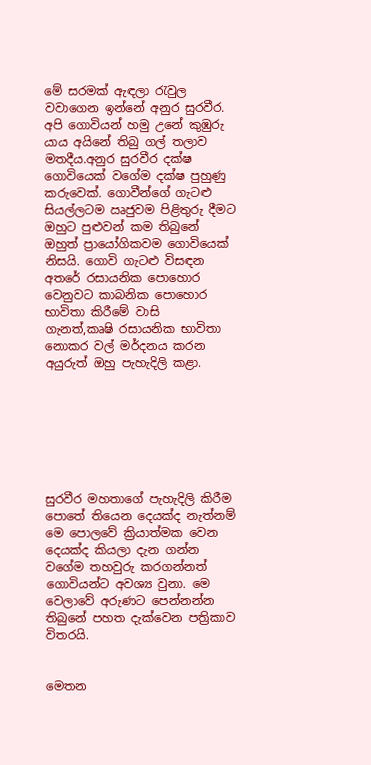මේ සරමක් ඇඳලා රැවුල වවාගෙන ඉන්නේ අනුර සුරවීර. අපි ගොවියන් හමු උනේ කුඹුරු යාය අයිනේ තිබු ගල් තලාව මතදීය.අනුර සුරවීර දක්ෂ ගොවියෙක් වගේම දක්ෂ පුහුණු කරුවෙක්. ගොවීන්ගේ ගැටළු සියල්ලටම ඍජුවම පිළිතුරු දීමට ඔහුට පුළුවන් කම තිබුනේ ඔහුත් ප්‍රායෝගිකවම ගොවියෙක් නිසයි. ගොවි ගැටළු විසඳන අතරේ රසායනික පොහොර වෙනුවට කාබනික පොහොර භාවිතා කිරීමේ වාසි  ගැනත්,කෘෂි රසායනික භාවිතා නොකර වල් මර්දනය කරන අයුරුත් ඔහු පැහැදිලි කළා.







සුරවීර මහතාගේ පැහැදිලි කිරීම පොතේ තියෙන දෙයක්ද නැත්නම් මෙ පොලවේ ක්‍රියාත්මක වෙන දෙයක්ද කියලා දැන ගන්න වගේම තහවුරු කරගන්නත් ගොවියන්ට අවශ්‍ය වුනා. මෙ වෙලාවේ අරුණට පෙන්නන්න තිබුනේ පහත දැක්වෙන පත්‍රිකාව විතරයි.


මෙතන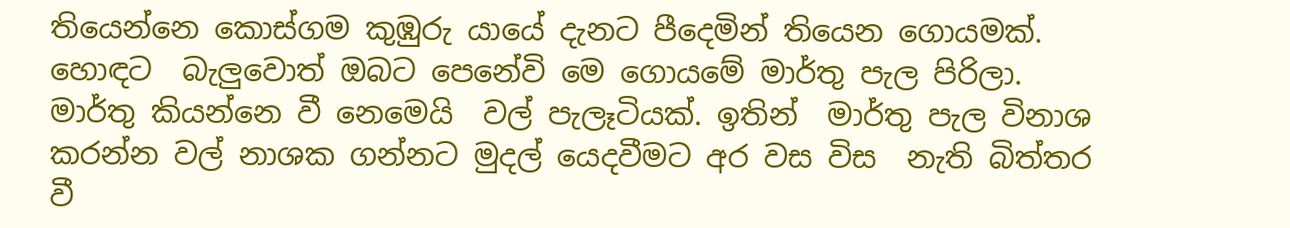තියෙන්නෙ කොස්ගම කුඹුරු යායේ දැනට පීදෙමින් තියෙන ගොයමක්. හොඳට  බැලුවොත් ඔබට පෙනේවි මෙ ගොයමේ මාර්තු පැල පිරිලා. මාර්තු කියන්නෙ වී නෙමෙයි  වල් පැලෑටියක්. ඉතින්  මාර්තු පැල විනාශ කරන්න වල් නාශක ගන්නට මුදල් යෙදවීමට අර වස විස  නැති බිත්තර වී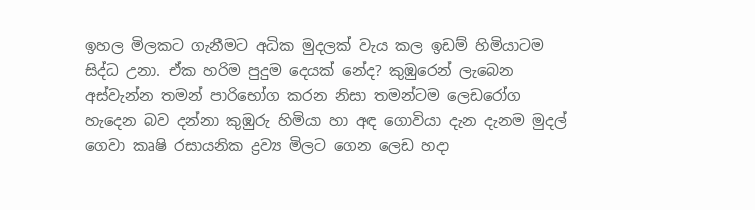ඉහල මිලකට ගැනීමට අධික මුදලක් වැය කල ඉඩම් හිමියාටම සිද්ධ උනා. ඒක හරිම පුදුම දෙයක් නේද? කුඹුරෙන් ලැබෙන අස්වැන්න තමන් පාරිභෝග කරන නිසා තමන්ටම ලෙඩරෝග හැදෙන බව දන්නා කුඹුරු හිමියා හා අඳ ගොවියා දැන දැනම මුදල් ගෙවා කෘෂි රසායනික ද්‍රව්‍ය මිලට ගෙන ලෙඩ හදා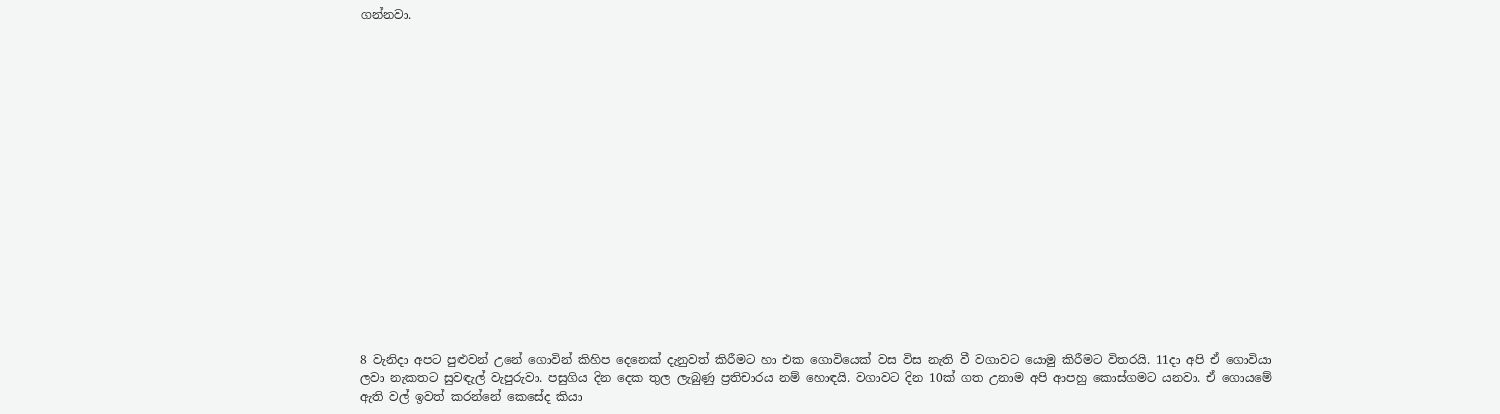ගන්නවා.


















8 වැනිදා අපට පුළුවන් උනේ ගොවින් කිහිප දෙනෙක් දැනුවත් කිරීමට හා එක ගොවියෙක් වස විස නැති වී වගාවට යොමු කිරීමට විතරයි. 11දා අපි ඒ ගොවියා ලවා නැකතට සුවඳැල් වැපුරුවා. පසුගිය දින දෙක තුල ලැබුණු ප්‍රතිචාරය නම් හොඳයි. වගාවට දින 10ක් ගත උනාම අපි ආපහු කොස්ගමට යනවා. ඒ ගොයමේ ඇති වල් ඉවත් කරන්නේ කෙසේද කියා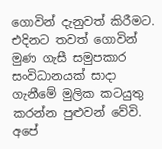ගොවින් දැනුවත් කිරීමට. එදිනට තවත් ගොවින් මුණ ගැසී සමුපකාර සංවිධානයක් සාදා ගැනීමේ මුලික කට‍යුතු කරන්න පුළුවන් වේවි.  අපේ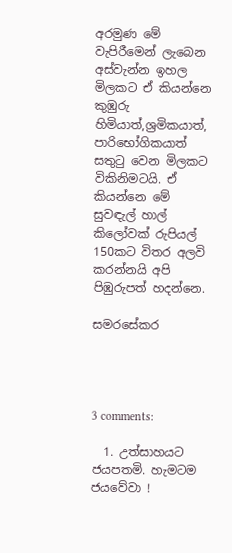අරමුණ මේ වැපිරීමෙන් ලැබෙන අස්වැන්න ඉහල මිලකට ඒ කියන්නෙ කුඹුරු හිමියාත්,ශ්‍රමිකයාත්, පාරිභෝගිකයාත් සතුටු වෙන මිලකට විකිනිමටයි. ඒ කියන්නෙ මේ  සුවඳැල් හාල් කිලෝවක් රුපියල් 150කට විතර අලවි කරන්නයි අපි පිඹුරුපත් හදන්නෙ.

සමරසේකර




3 comments:

  1. උත්සාහයට ජයපතමි. හැමටම ජයවේවා !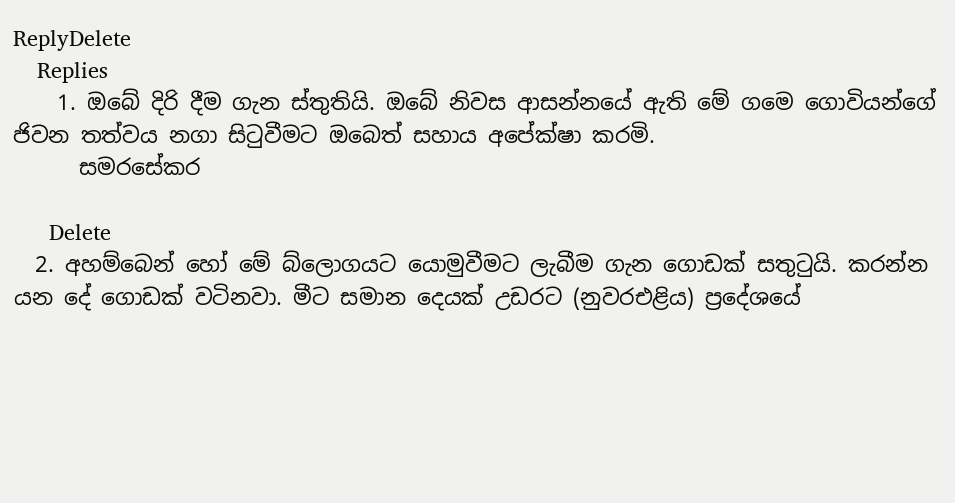ReplyDelete
    Replies
    1. ඔබේ දිරි දීම ගැන ස්තුතියි. ඔබේ නිවස ආසන්නයේ ඇති මේ ගමෙ ගොවියන්ගේ ජිවන තත්වය නගා සිටුවීමට ඔබෙත් සහාය අපේක්ෂා කරමි.
      සමරසේකර

      Delete
  2. අහම්බෙන් හෝ මේ බ්ලොගයට යොමුවීමට ලැබීම ගැන ගොඩක් සතුටුයි. කරන්න යන දේ ගොඩක් වටිනවා. මීට සමාන දෙයක් උඩරට (නුවරඑළිය) ප්‍රදේශයේ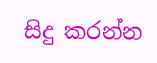සිදු කරන්න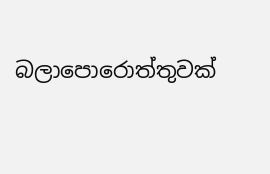බලාපොරොත්තුවක්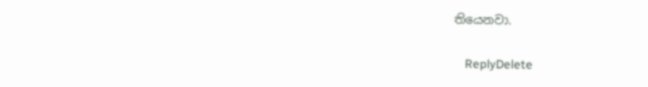තියෙනවා.

    ReplyDelete